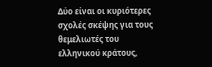Δύο είναι οι κυριότερες σχολές σκέψης για τους θεμελιωτές του ελληνικού κράτους,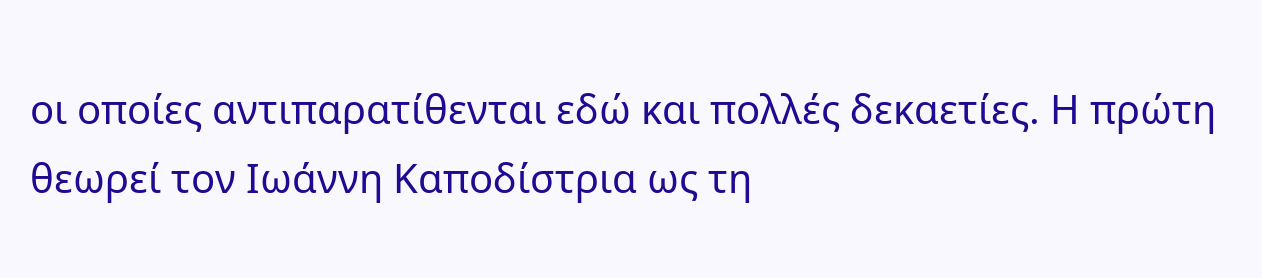οι οποίες αντιπαρατίθενται εδώ και πολλές δεκαετίες. Η πρώτη θεωρεί τον Ιωάννη Καποδίστρια ως τη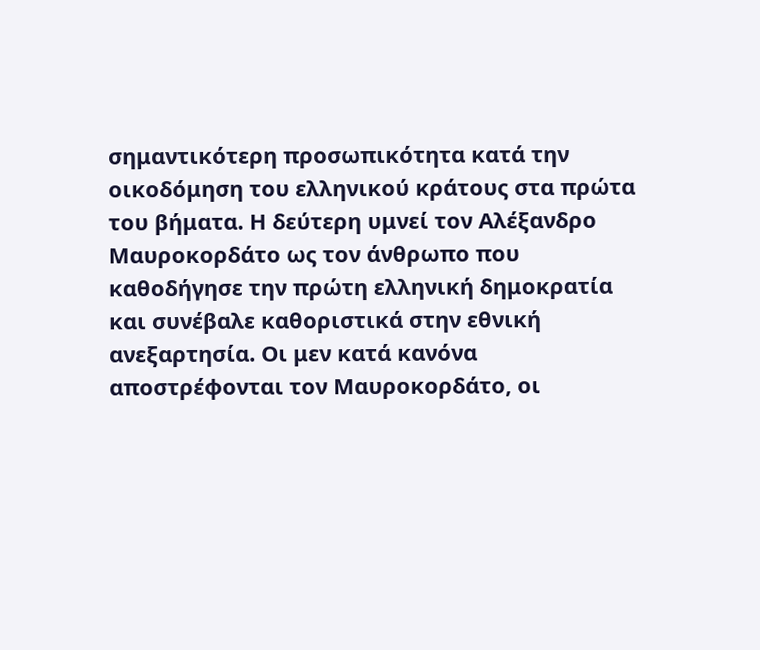σημαντικότερη προσωπικότητα κατά την οικοδόμηση του ελληνικού κράτους στα πρώτα του βήματα. Η δεύτερη υμνεί τον Αλέξανδρο Μαυροκορδάτο ως τον άνθρωπο που καθοδήγησε την πρώτη ελληνική δημοκρατία και συνέβαλε καθοριστικά στην εθνική ανεξαρτησία. Οι μεν κατά κανόνα αποστρέφονται τον Μαυροκορδάτο, οι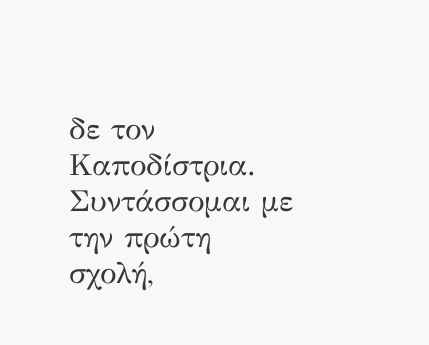δε τον Καποδίστρια. Συντάσσομαι με την πρώτη σχολή,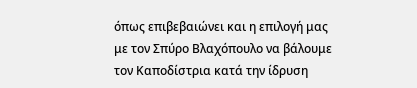όπως επιβεβαιώνει και η επιλογή μας με τον Σπύρο Βλαχόπουλο να βάλουμε τον Καποδίστρια κατά την ίδρυση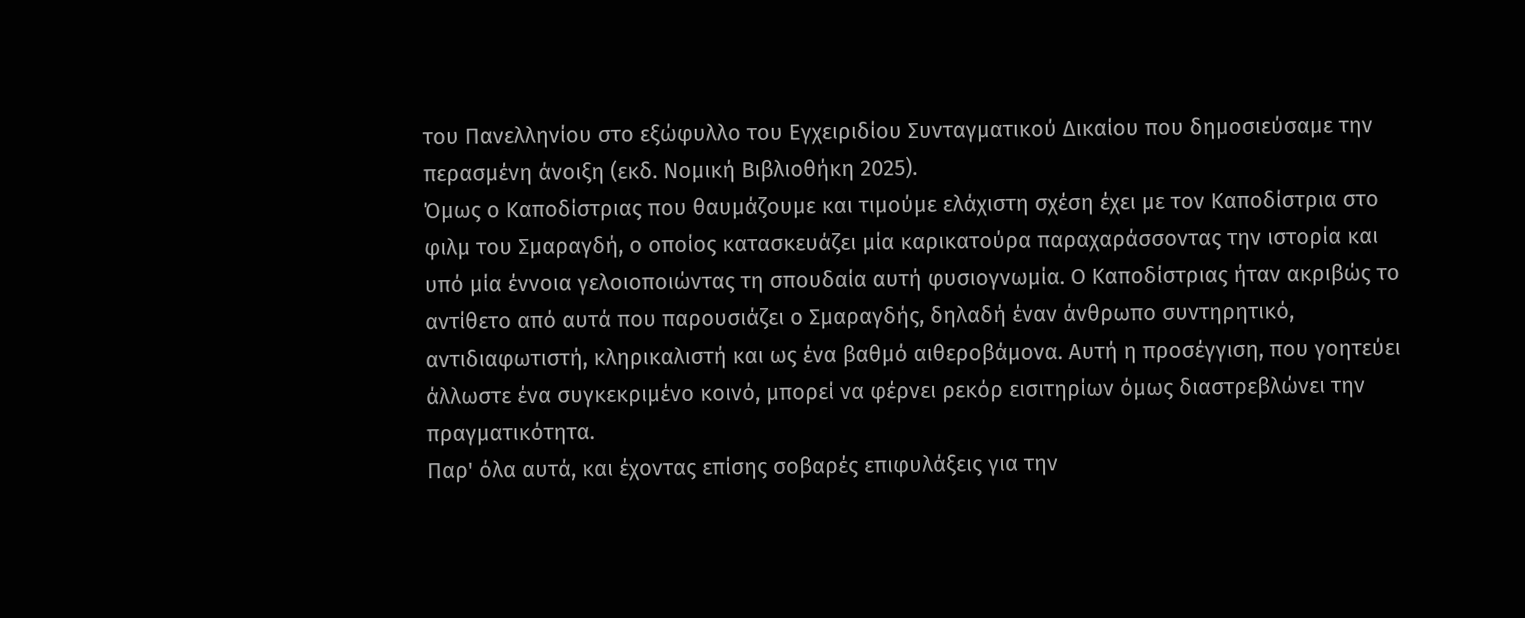του Πανελληνίου στο εξώφυλλο του Εγχειριδίου Συνταγματικού Δικαίου που δημοσιεύσαμε την περασμένη άνοιξη (εκδ. Νομική Βιβλιοθήκη 2025).
Όμως ο Καποδίστριας που θαυμάζουμε και τιμούμε ελάχιστη σχέση έχει με τον Καποδίστρια στο φιλμ του Σμαραγδή, ο οποίος κατασκευάζει μία καρικατούρα παραχαράσσοντας την ιστορία και υπό μία έννοια γελοιοποιώντας τη σπουδαία αυτή φυσιογνωμία. Ο Καποδίστριας ήταν ακριβώς το αντίθετο από αυτά που παρουσιάζει ο Σμαραγδής, δηλαδή έναν άνθρωπο συντηρητικό, αντιδιαφωτιστή, κληρικαλιστή και ως ένα βαθμό αιθεροβάμονα. Αυτή η προσέγγιση, που γοητεύει άλλωστε ένα συγκεκριμένο κοινό, μπορεί να φέρνει ρεκόρ εισιτηρίων όμως διαστρεβλώνει την πραγματικότητα.
Παρ' όλα αυτά, και έχοντας επίσης σοβαρές επιφυλάξεις για την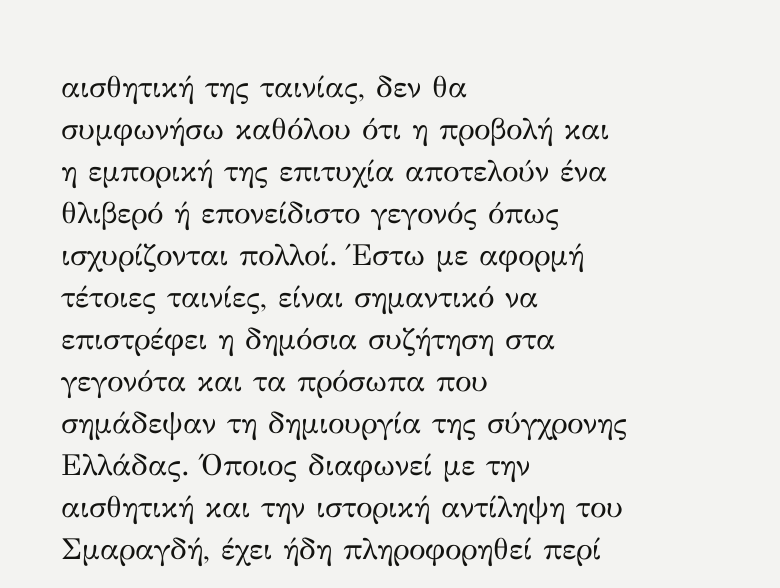αισθητική της ταινίας, δεν θα συμφωνήσω καθόλου ότι η προβολή και η εμπορική της επιτυχία αποτελούν ένα θλιβερό ή επονείδιστο γεγονός όπως ισχυρίζονται πολλοί. Έστω με αφορμή τέτοιες ταινίες, είναι σημαντικό να επιστρέφει η δημόσια συζήτηση στα γεγονότα και τα πρόσωπα που σημάδεψαν τη δημιουργία της σύγχρονης Ελλάδας. Όποιος διαφωνεί με την αισθητική και την ιστορική αντίληψη του Σμαραγδή, έχει ήδη πληροφορηθεί περί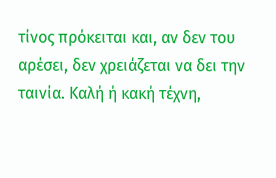τίνος πρόκειται και, αν δεν του αρέσει, δεν χρειάζεται να δει την ταινία. Καλή ή κακή τέχνη,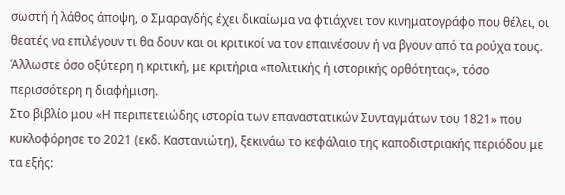σωστή ή λάθος άποψη, ο Σμαραγδής έχει δικαίωμα να φτιάχνει τον κινηματογράφο που θέλει, οι θεατές να επιλέγουν τι θα δουν και οι κριτικοί να τον επαινέσουν ή να βγουν από τα ρούχα τους. Άλλωστε όσο οξύτερη η κριτική, με κριτήρια «πολιτικής ή ιστορικής ορθότητας», τόσο περισσότερη η διαφήμιση.
Στο βιβλίο μου «Η περιπετειώδης ιστορία των επαναστατικών Συνταγμάτων του 1821» που κυκλοφόρησε το 2021 (εκδ. Καστανιώτη), ξεκινάω το κεφάλαιο της καποδιστριακής περιόδου με τα εξής: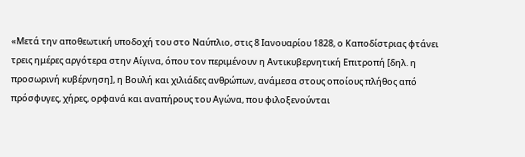«Μετά την αποθεωτική υποδοχή του στο Ναύπλιο, στις 8 Ιανουαρίου 1828, ο Καποδίστριας φτάνει τρεις ημέρες αργότερα στην Αίγινα, όπου τον περιμένουν η Aντικυβερνητική Επιτροπή [δηλ. η προσωρινή κυβέρνηση], η Βουλή και χιλιάδες ανθρώπων, ανάμεσα στους οποίους πλήθος από πρόσφυγες, χήρες, ορφανά και αναπήρους του Αγώνα, που φιλοξενούνται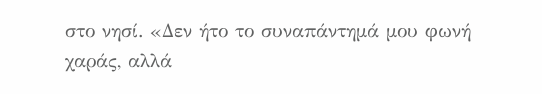στο νησί. «Δεν ήτο το συναπάντημά μου φωνή χαράς, αλλά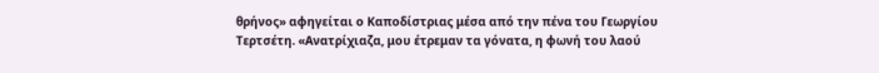θρήνος» αφηγείται ο Καποδίστριας μέσα από την πένα του Γεωργίου Τερτσέτη. «Ανατρίχιαζα, μου έτρεμαν τα γόνατα, η φωνή του λαού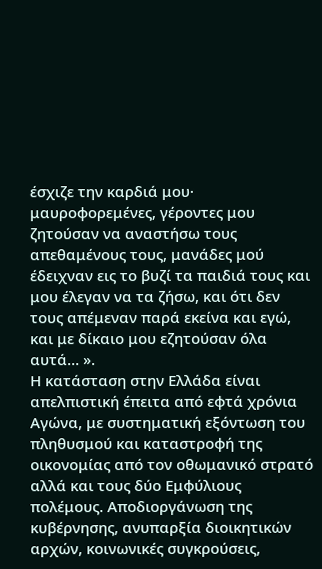έσχιζε την καρδιά μου· μαυροφορεμένες, γέροντες μου ζητούσαν να αναστήσω τους απεθαμένους τους, μανάδες μού έδειχναν εις το βυζί τα παιδιά τους και μου έλεγαν να τα ζήσω, και ότι δεν τους απέμεναν παρά εκείνα και εγώ, και με δίκαιο μου εζητούσαν όλα αυτά… ».
Η κατάσταση στην Ελλάδα είναι απελπιστική έπειτα από εφτά χρόνια Αγώνα, με συστηματική εξόντωση του πληθυσμού και καταστροφή της οικονομίας από τον οθωμανικό στρατό αλλά και τους δύο Εμφύλιους πολέμους. Αποδιοργάνωση της κυβέρνησης, ανυπαρξία διοικητικών αρχών, κοινωνικές συγκρούσεις,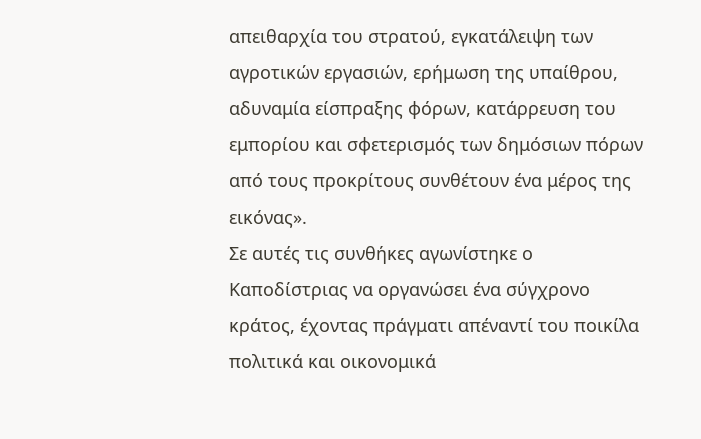απειθαρχία του στρατού, εγκατάλειψη των αγροτικών εργασιών, ερήμωση της υπαίθρου, αδυναμία είσπραξης φόρων, κατάρρευση του εμπορίου και σφετερισμός των δημόσιων πόρων από τους προκρίτους συνθέτουν ένα μέρος της εικόνας».
Σε αυτές τις συνθήκες αγωνίστηκε ο Καποδίστριας να οργανώσει ένα σύγχρονο κράτος, έχοντας πράγματι απέναντί του ποικίλα πολιτικά και οικονομικά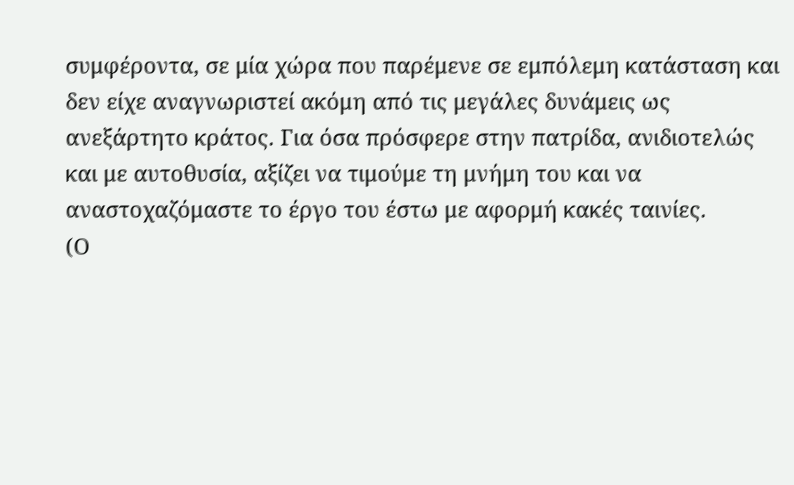συμφέροντα, σε μία χώρα που παρέμενε σε εμπόλεμη κατάσταση και δεν είχε αναγνωριστεί ακόμη από τις μεγάλες δυνάμεις ως ανεξάρτητο κράτος. Για όσα πρόσφερε στην πατρίδα, ανιδιοτελώς και με αυτοθυσία, αξίζει να τιμούμε τη μνήμη του και να αναστοχαζόμαστε το έργο του έστω με αφορμή κακές ταινίες.
(Ο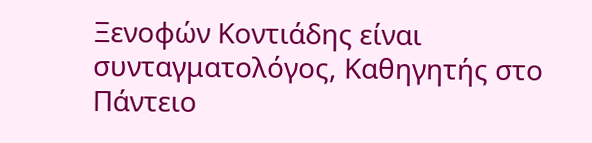Ξενοφών Κοντιάδης είναι συνταγματολόγος, Καθηγητής στο Πάντειο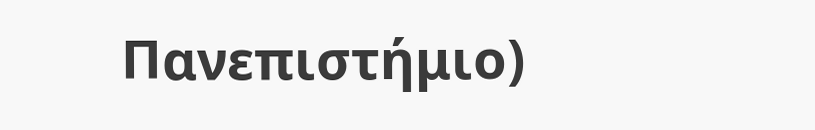Πανεπιστήμιο)